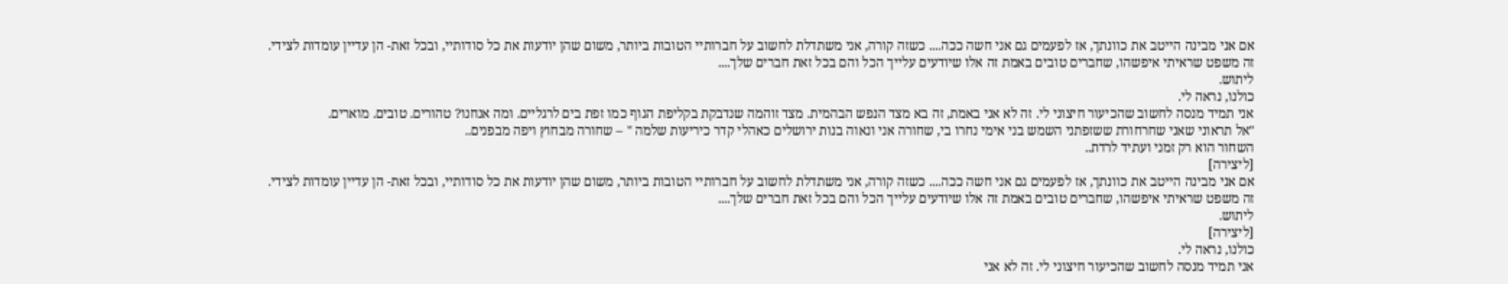אם אני מבינה הייטב את כוונתך, אז לפעמים גם אני חשה ככה.... כשזה קורה, אני משתדלת לחשוב על חברותיי הטובות ביותר, משום שהן יודעות את כל סודותיי, ובכל זאת- הן עדיין עומדות לצידי.
זה משפט שראיתי איפשהו, שחברים טובים באמת זה אלו שיודעים עלייך הכל והם בכל זאת חברים שלך....
ליתוש.
כולנו, נראה לי.
אני תמיד מנסה לחשוב שהכיעור חיצוני לי. זה לא אני באמת, זה בא מצד הנפש הבהמית. מצד זוהמה שנדבקת בקליפת הגוף כמו זפת בים לרגליים. ומה אנחנו? טהורים. טובים. מוארים.
"אל תראוני שאני שחרחורת ששזפתני השמש בני אימי נחרו בי, שחורה אני ונאוה בנות ירושלים כאהלי קדר כיריעות שלמה " – שחורה מבחוץ ויפה מבפנים..
השחור הוא רק זמני ועתיד לרדת..
[ליצירה]
אם אני מבינה הייטב את כוונתך, אז לפעמים גם אני חשה ככה.... כשזה קורה, אני משתדלת לחשוב על חברותיי הטובות ביותר, משום שהן יודעות את כל סודותיי, ובכל זאת- הן עדיין עומדות לצידי.
זה משפט שראיתי איפשהו, שחברים טובים באמת זה אלו שיודעים עלייך הכל והם בכל זאת חברים שלך....
ליתוש.
[ליצירה]
כולנו, נראה לי.
אני תמיד מנסה לחשוב שהכיעור חיצוני לי. זה לא אני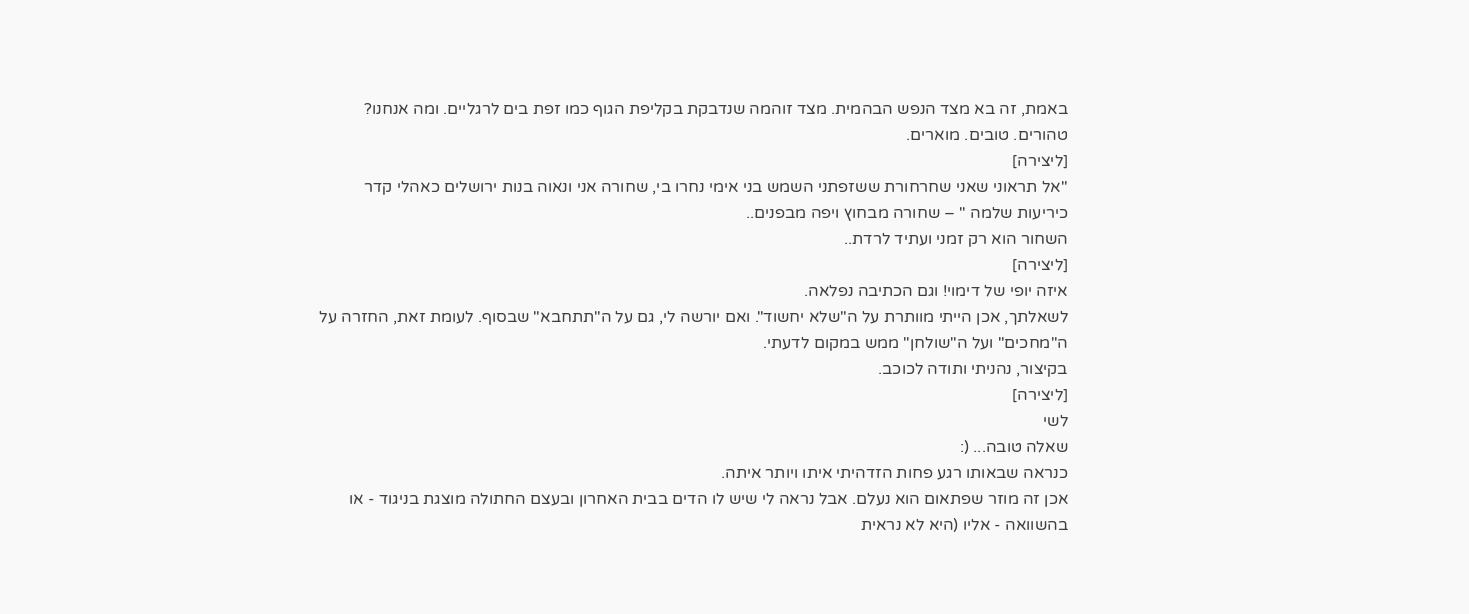באמת, זה בא מצד הנפש הבהמית. מצד זוהמה שנדבקת בקליפת הגוף כמו זפת בים לרגליים. ומה אנחנו? טהורים. טובים. מוארים.
[ליצירה]
"אל תראוני שאני שחרחורת ששזפתני השמש בני אימי נחרו בי, שחורה אני ונאוה בנות ירושלים כאהלי קדר כיריעות שלמה " – שחורה מבחוץ ויפה מבפנים..
השחור הוא רק זמני ועתיד לרדת..
[ליצירה]
איזה יופי של דימוי! וגם הכתיבה נפלאה.
לשאלתך, אכן הייתי מוותרת על ה"שלא יחשוד". ואם יורשה לי, גם על ה"תתחבא" שבסוף. לעומת זאת, החזרה על ה"מחכים" ועל ה"שולחן" ממש במקום לדעתי.
בקיצור, נהניתי ותודה לכוכב.
[ליצירה]
לשי
שאלה טובה... (:
כנראה שבאותו רגע פחות הזדהיתי איתו ויותר איתה.
אכן זה מוזר שפתאום הוא נעלם. אבל נראה לי שיש לו הדים בבית האחרון ובעצם החתולה מוצגת בניגוד - או בהשוואה - אליו (היא לא נראית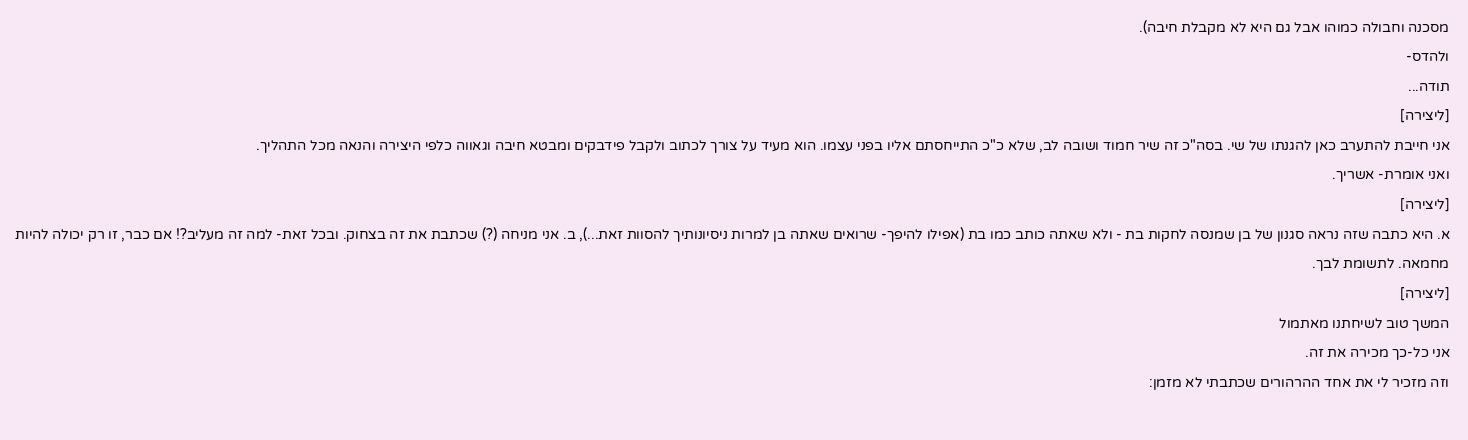מסכנה וחבולה כמוהו אבל גם היא לא מקבלת חיבה).
ולהדס-
תודה...
[ליצירה]
אני חייבת להתערב כאן להגנתו של שי. בסה"כ זה שיר חמוד ושובה לב, שלא כ"כ התייחסתם אליו בפני עצמו. הוא מעיד על צורך לכתוב ולקבל פידבקים ומבטא חיבה וגאווה כלפי היצירה והנאה מכל התהליך.
ואני אומרת- אשריך.
[ליצירה]
א. היא כתבה שזה נראה סגנון של בן שמנסה לחקות בת - ולא שאתה כותב כמו בת (אפילו להיפך- שרואים שאתה בן למרות ניסיונותיך להסוות זאת...), ב. אני מניחה (?) שכתבת את זה בצחוק. ובכל זאת- למה זה מעליב?! אם כבר, זו רק יכולה להיות מחמאה. לתשומת לבך.
[ליצירה]
המשך טוב לשיחתנו מאתמול
אני כל-כך מכירה את זה.
וזה מזכיר לי את אחד ההרהורים שכתבתי לא מזמן: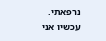נרפאתי.
עכשיו אני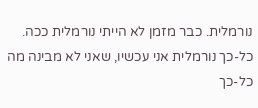נורמלית. כבר מזמן לא הייתי נורמלית ככה.
כל-כך נורמלית אני עכשיו, שאני לא מבינה מה כל-כך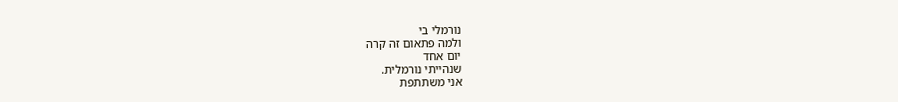נורמלי בי
ולמה פתאום זה קרה
יום אחד
שנהייתי נורמלית.
אני משתתפת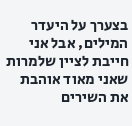בצערך על היעדר המילים, אבל אני חייבת לציין שלמרות שאני מאוד אוהבת את השירים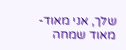שלך, אני מאוד-מאוד שמחה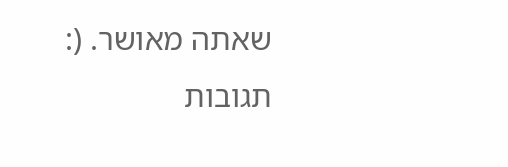שאתה מאושר. (:
תגובות